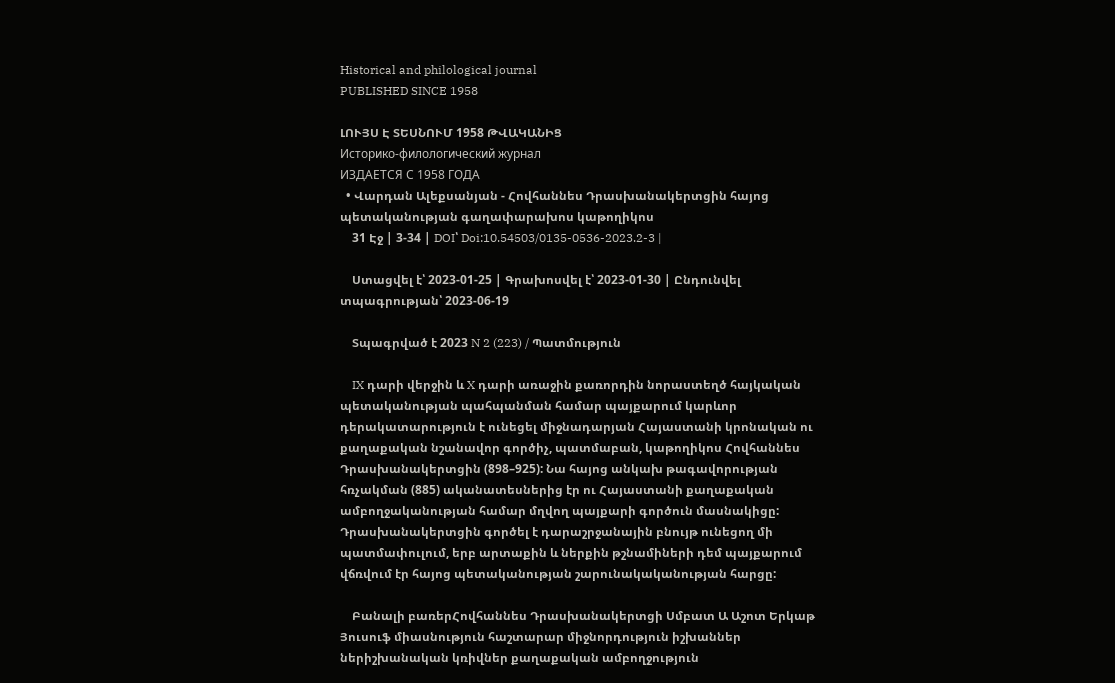Historical and philological journal
PUBLISHED SINCE 1958

ԼՈՒՅՍ Է ՏԵՍՆՈՒՄ 1958 ԹՎԱԿԱՆԻՑ
Историко-филологический журнал
ИЗДАЕТСЯ С 1958 ГОДА
  • Վարդան Ալեքսանյան - Հովհաննես Դրասխանակերտցին հայոց պետականության գաղափարախոս կաթողիկոս
    31 Էջ | 3-34 | DOI՝ Doi:10.54503/0135-0536-2023.2-3 |

    Ստացվել է՝ 2023-01-25 | Գրախոսվել է՝ 2023-01-30 | Ընդունվել տպագրության՝ 2023-06-19

    Տպագրված է 2023 N 2 (223) / Պատմություն

    IX դարի վերջին և X դարի առաջին քառորդին նորաստեղծ հայկական պետականության պահպանման համար պայքարում կարևոր դերակատարություն է ունեցել միջնադարյան Հայաստանի կրոնական ու քաղաքական նշանավոր գործիչ, պատմաբան, կաթողիկոս Հովհաննես Դրասխանակերտցին (898–925): Նա հայոց անկախ թագավորության հռչակման (885) ականատեսներից էր ու Հայաստանի քաղաքական ամբողջականության համար մղվող պայքարի գործուն մասնակիցը: Դրասխանակերտցին գործել է դարաշրջանային բնույթ ունեցող մի պատմափուլում, երբ արտաքին և ներքին թշնամիների դեմ պայքարում վճռվում էր հայոց պետականության շարունակականության հարցը:

    Բանալի բառերՀովհաննես Դրասխանակերտցի Սմբատ Ա Աշոտ Երկաթ Յուսուֆ միասնություն հաշտարար միջնորդություն իշխաններ ներիշխանական կռիվներ քաղաքական ամբողջություն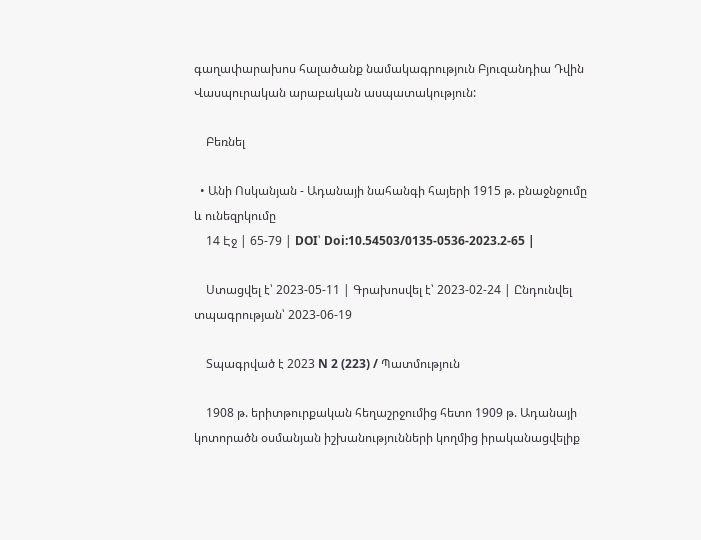գաղափարախոս հալածանք նամակագրություն Բյուզանդիա Դվին Վասպուրական արաբական ասպատակություն:

    Բեռնել

  • Անի Ոսկանյան - Ադանայի նահանգի հայերի 1915 թ. բնաջնջումը և ունեզրկումը
    14 Էջ | 65-79 | DOI՝ Doi:10.54503/0135-0536-2023.2-65 |

    Ստացվել է՝ 2023-05-11 | Գրախոսվել է՝ 2023-02-24 | Ընդունվել տպագրության՝ 2023-06-19

    Տպագրված է 2023 N 2 (223) / Պատմություն

    1908 թ. երիտթուրքական հեղաշրջումից հետո 1909 թ. Ադանայի կոտորածն օսմանյան իշխանությունների կողմից իրականացվելիք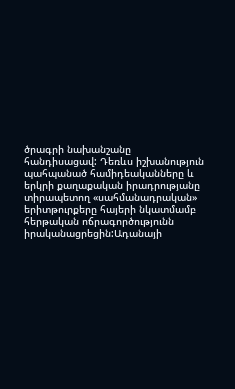ծրագրի նախանշանը հանդիսացավ: Դեռևս իշխանություն պահպանած համիդեականները և երկրի քաղաքական իրադրությանը տիրապետող «սահմանադրական» երիտթուրքերը հայերի նկատմամբ հերթական ոճրագործությունն իրականացրեցին:Ադանայի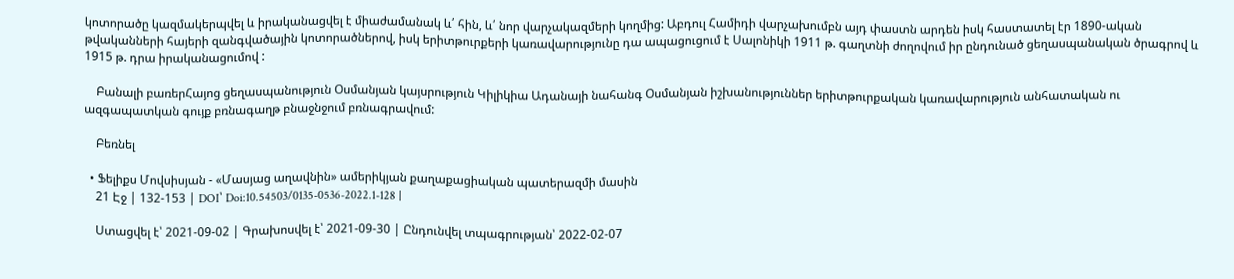կոտորածը կազմակերպվել և իրականացվել է միաժամանակ և՛ հին, և՛ նոր վարչակազմերի կողմից: Աբդուլ Համիդի վարչախումբն այդ փաստն արդեն իսկ հաստատել էր 1890-ական թվականների հայերի զանգվածային կոտորածներով, իսկ երիտթուրքերի կառավարությունը դա ապացուցում է Սալոնիկի 1911 թ. գաղտնի ժողովում իր ընդունած ցեղասպանական ծրագրով և 1915 թ. դրա իրականացումով :

    Բանալի բառերՀայոց ցեղասպանություն Օսմանյան կայսրություն Կիլիկիա Ադանայի նահանգ Օսմանյան իշխանություններ երիտթուրքական կառավարություն անհատական ու ազգապատկան գույք բռնագաղթ բնաջնջում բռնագրավում:

    Բեռնել

  • Ֆելիքս Մովսիսյան - «Մասյաց աղավնին» ամերիկյան քաղաքացիական պատերազմի մասին
    21 Էջ | 132-153 | DOI՝ Doi:10.54503/0135-0536-2022.1-128 |

    Ստացվել է՝ 2021-09-02 | Գրախոսվել է՝ 2021-09-30 | Ընդունվել տպագրության՝ 2022-02-07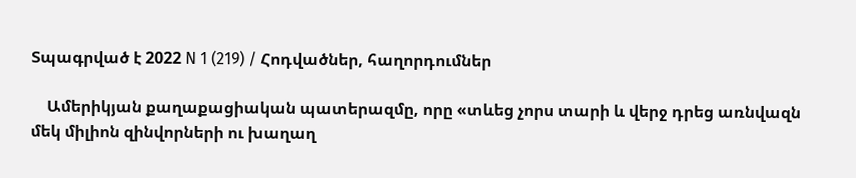Տպագրված է 2022 N 1 (219) / Հոդվածներ, հաղորդումներ

    Ամերիկյան քաղաքացիական պատերազմը, որը «տևեց չորս տարի և վերջ դրեց առնվազն մեկ միլիոն զինվորների ու խաղաղ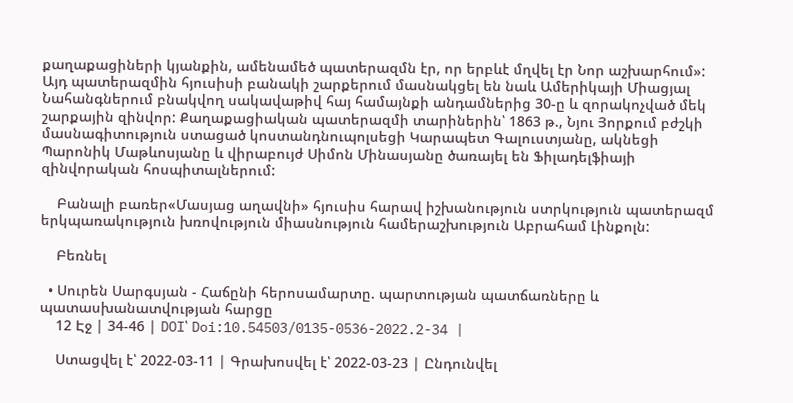քաղաքացիների կյանքին, ամենամեծ պատերազմն էր, որ երբևէ մղվել էր Նոր աշխարհում»: Այդ պատերազմին հյուսիսի բանակի շարքերում մասնակցել են նաև Ամերիկայի Միացյալ Նահանգներում բնակվող սակավաթիվ հայ համայնքի անդամներից 30-ը և զորակոչված մեկ շարքային զինվոր: Քաղաքացիական պատերազմի տարիներին՝ 1863 թ., Նյու Յորքում բժշկի մասնագիտություն ստացած կոստանդնուպոլսեցի Կարապետ Գալուստյանը, ակնեցի Պարոնիկ Մաթևոսյանը և վիրաբույժ Սիմոն Մինասյանը ծառայել են Ֆիլադելֆիայի զինվորական հոսպիտալներում:

    Բանալի բառեր«Մասյաց աղավնի» հյուսիս հարավ իշխանություն ստրկություն պատերազմ երկպառակություն խռովություն միասնություն համերաշխություն Աբրահամ Լինքոլն:

    Բեռնել

  • Սուրեն Սարգսյան - Հաճընի հերոսամարտը. պարտության պատճառները և պատասխանատվության հարցը
    12 Էջ | 34-46 | DOI՝ Doi:10.54503/0135-0536-2022.2-34 |

    Ստացվել է՝ 2022-03-11 | Գրախոսվել է՝ 2022-03-23 | Ընդունվել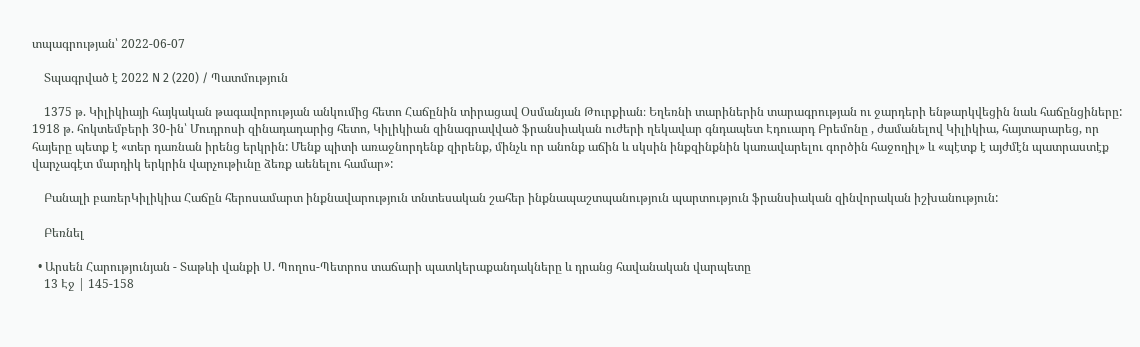տպագրության՝ 2022-06-07

    Տպագրված է 2022 N 2 (220) / Պատմություն

    1375 թ. Կիլիկիայի հայկական թագավորության անկումից հետո Հաճընին տիրացավ Օսմանյան Թուրքիան։ Եղեռնի տարիներին տարագրության ու ջարդերի ենթարկվեցին նաև հաճընցիները: 1918 թ. հոկտեմբերի 30-ին՝ Մուդրոսի զինադադարից հետո, Կիլիկիան զինագրավված ֆրանսիական ուժերի ղեկավար գնդապետ Էդուարդ Բրեմոնը , ժամանելով Կիլիկիա, հայտարարեց, որ հայերը պետք է «տեր դառնան իրենց երկրին: Մենք պիտի առաջնորդենք զիրենք, մինչև որ անոնք աճին և սկսին ինքզինքնին կառավարելու գործին հաջողիլ» և «պէտք է այժմէն պատրաստէք վարչագէտ մարդիկ երկրին վարչութիւնը ձեռք աենելու համար»:

    Բանալի բառերԿիլիկիա Հաճըն հերոսամարտ ինքնավարություն տնտեսական շահեր ինքնապաշտպանություն պարտություն ֆրանսիական զինվորական իշխանություն:

    Բեռնել

  • Արսեն Հարությունյան - Տաթևի վանքի Ս. Պողոս-Պետրոս տաճարի պատկերաքանդակները և դրանց հավանական վարպետը
    13 Էջ | 145-158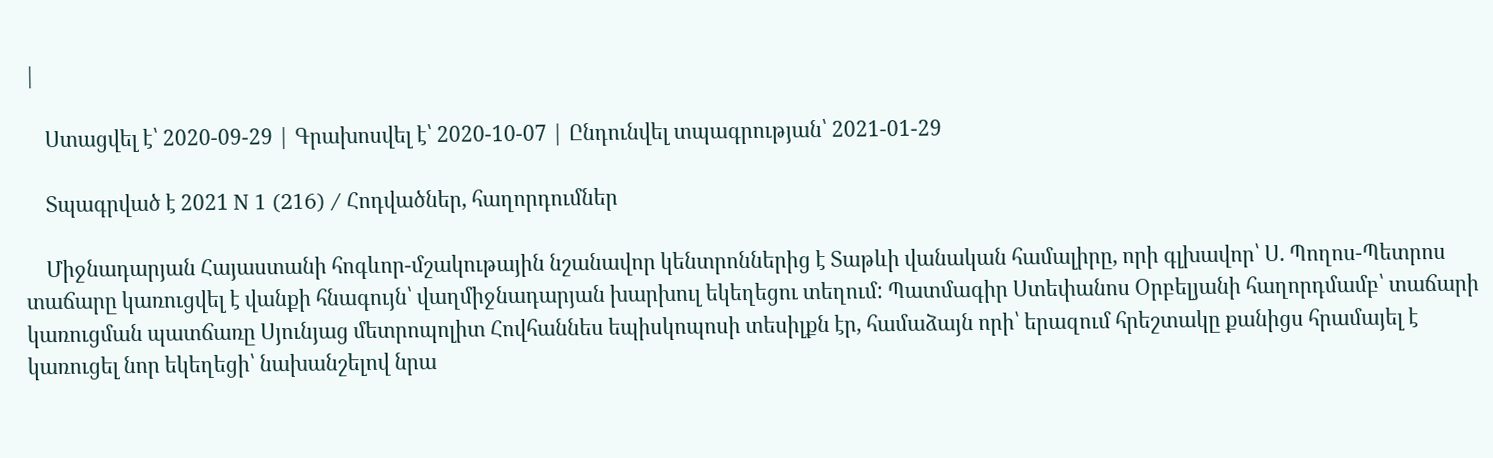|

    Ստացվել է՝ 2020-09-29 | Գրախոսվել է՝ 2020-10-07 | Ընդունվել տպագրության՝ 2021-01-29

    Տպագրված է 2021 N 1 (216) / Հոդվածներ, հաղորդումներ

    Միջնադարյան Հայաստանի հոգևոր-մշակութային նշանավոր կենտրոններից է Տաթևի վանական համալիրը, որի գլխավոր՝ Ս. Պողոս-Պետրոս տաճարը կառուցվել է վանքի հնագույն՝ վաղմիջնադարյան խարխուլ եկեղեցու տեղում: Պատմագիր Ստեփանոս Օրբելյանի հաղորդմամբ՝ տաճարի կառուցման պատճառը Սյունյաց մետրոպոլիտ Հովհաննես եպիսկոպոսի տեսիլքն էր, համաձայն որի՝ երազում հրեշտակը քանիցս հրամայել է կառուցել նոր եկեղեցի՝ նախանշելով նրա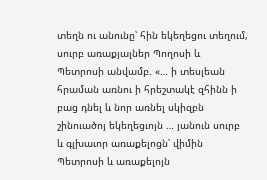տեղն ու անունը՝ հին եկեղեցու տեղում, սուրբ առաքյալներ Պողոսի և Պետրոսի անվամբ. «… ի տեսլեան հրաման առնու ի հրեշտակէ զհինն ի բաց դնել և նոր առնել սկիզբն շինուածոյ եկեղեցւոյն … յանուն սուրբ և գլխաւոր առաքելոցն՝ վիմին Պետրոսի և առաքելոյն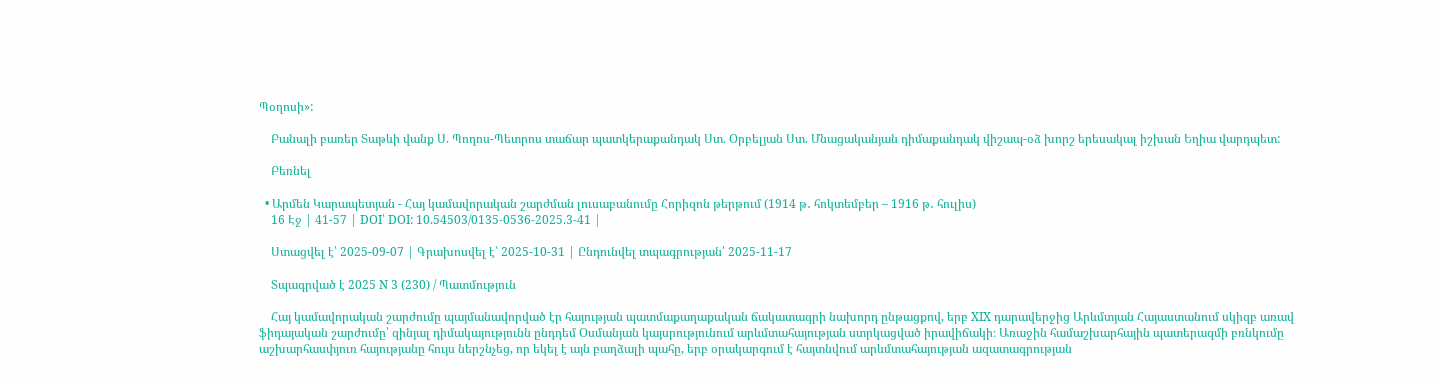Պօղոսի»:

    Բանալի բառեր Տաթևի վանք Ս. Պողոս-Պետրոս տաճար պատկերաքանդակ Ստ. Օրբելյան Ստ. Մնացականյան դիմաքանդակ վիշապ-օձ խորշ երեսակալ իշխան Եղիա վարդպետ:

    Բեռնել

  • Արմեն Կարապետյան - Հայ կամավորական շարժման լուսաբանումը Հորիզոն թերթում (1914 թ․ հոկտեմբեր – 1916 թ․ հուլիս)
    16 Էջ | 41-57 | DOI՝ DOI: 10.54503/0135-0536-2025.3-41 |

    Ստացվել է՝ 2025-09-07 | Գրախոսվել է՝ 2025-10-31 | Ընդունվել տպագրության՝ 2025-11-17

    Տպագրված է 2025 N 3 (230) / Պատմություն

    Հայ կամավորական շարժումը պայմանավորված էր հայության պատմաքաղաքական ճակատագրի նախորդ ընթացքով, երբ XIX դարավերջից Արևմտյան Հայաստանում սկիզբ առավ ֆիդայական շարժումը՝ զինյալ դիմակայությունն ընդդեմ Օսմանյան կայսրությունում արևմտահայության ստրկացված իրավիճակի։ Առաջին համաշխարհային պատերազմի բռնկումը աշխարհասփյուռ հայությանը հույս ներշնչեց, որ եկել է այն բաղձալի պահը, երբ օրակարգում է հայտնվում արևմտահայության ազատագրության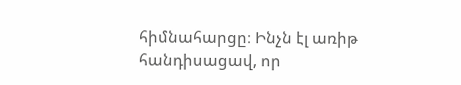հիմնահարցը։ Ինչն էլ առիթ հանդիսացավ, որ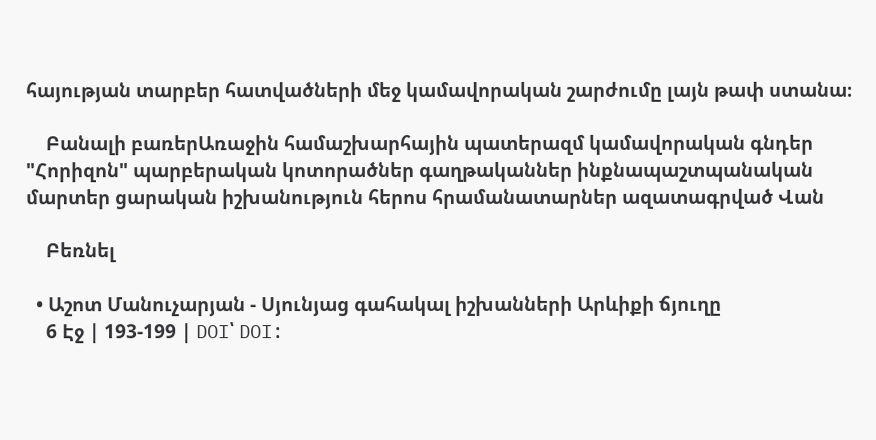հայության տարբեր հատվածների մեջ կամավորական շարժումը լայն թափ ստանա։

    Բանալի բառերԱռաջին համաշխարհային պատերազմ կամավորական գնդեր "Հորիզոն" պարբերական կոտորածներ գաղթականներ ինքնապաշտպանական մարտեր ցարական իշխանություն հերոս հրամանատարներ ազատագրված Վան

    Բեռնել

  • Աշոտ Մանուչարյան - Սյունյաց գահակալ իշխանների Արևիքի ճյուղը
    6 Էջ | 193-199 | DOI՝ DOI: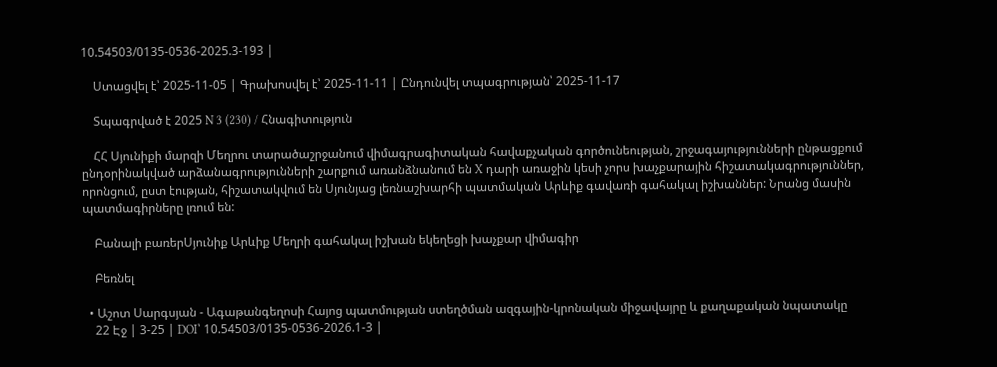10.54503/0135-0536-2025.3-193 |

    Ստացվել է՝ 2025-11-05 | Գրախոսվել է՝ 2025-11-11 | Ընդունվել տպագրության՝ 2025-11-17

    Տպագրված է 2025 N 3 (230) / Հնագիտություն

    ՀՀ Սյունիքի մարզի Մեղրու տարածաշրջանում վիմագրագիտական հավաքչական գործունեության, շրջագայությունների ընթացքում ընդօրինակված արձանագրությունների շարքում առանձնանում են X դարի առաջին կեսի չորս խաչքարային հիշատակագրություններ, որոնցում, ըստ էության, հիշատակվում են Սյունյաց լեռնաշխարհի պատմական Արևիք գավառի գահակալ իշխաններ: Նրանց մասին պատմագիրները լռում են:

    Բանալի բառերՍյունիք Արևիք Մեղրի գահակալ իշխան եկեղեցի խաչքար վիմագիր

    Բեռնել

  • Աշոտ Սարգսյան - Ագաթանգեղոսի Հայոց պատմության ստեղծման ազգային-կրոնական միջավայրը և քաղաքական նպատակը
    22 Էջ | 3-25 | DOI՝ 10.54503/0135-0536-2026.1-3 |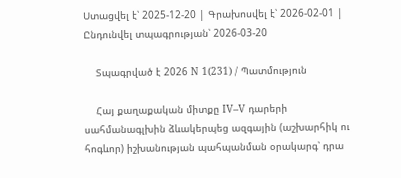Ստացվել է՝ 2025-12-20 | Գրախոսվել է՝ 2026-02-01 | Ընդունվել տպագրության՝ 2026-03-20

    Տպագրված է 2026 N 1(231) / Պատմություն

    Հայ քաղաքական միտքը IV–V դարերի սահմանագլխին ձևակերպեց ազգային (աշխարհիկ ու հոգևոր) իշխանության պահպանման օրակարգ՝ դրա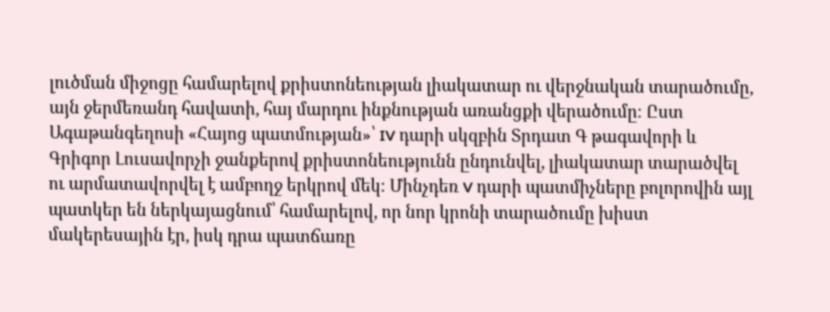լուծման միջոցը համարելով քրիստոնեության լիակատար ու վերջնական տարածումը, այն ջերմեռանդ հավատի, հայ մարդու ինքնության առանցքի վերածումը։ Ըստ Ագաթանգեղոսի «Հայոց պատմության»՝ IV դարի սկզբին Տրդատ Գ թագավորի և Գրիգոր Լուսավորչի ջանքերով քրիստոնեությունն ընդունվել, լիակատար տարածվել ու արմատավորվել է ամբողջ երկրով մեկ։ Մինչդեռ V դարի պատմիչները բոլորովին այլ պատկեր են ներկայացնում՝ համարելով, որ նոր կրոնի տարածումը խիստ մակերեսային էր, իսկ դրա պատճառը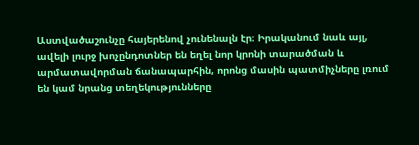Աստվածաշունչը հայերենով չունենալն էր։ Իրականում նաև այլ, ավելի լուրջ խոչընդոտներ են եղել նոր կրոնի տարածման և արմատավորման ճանապարհին, որոնց մասին պատմիչները լռում են կամ նրանց տեղեկությունները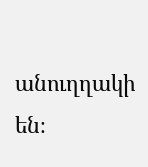անուղղակի են։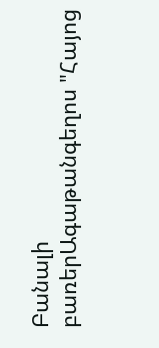Բանալի բառերԱգաթանգեղոս "Հայոց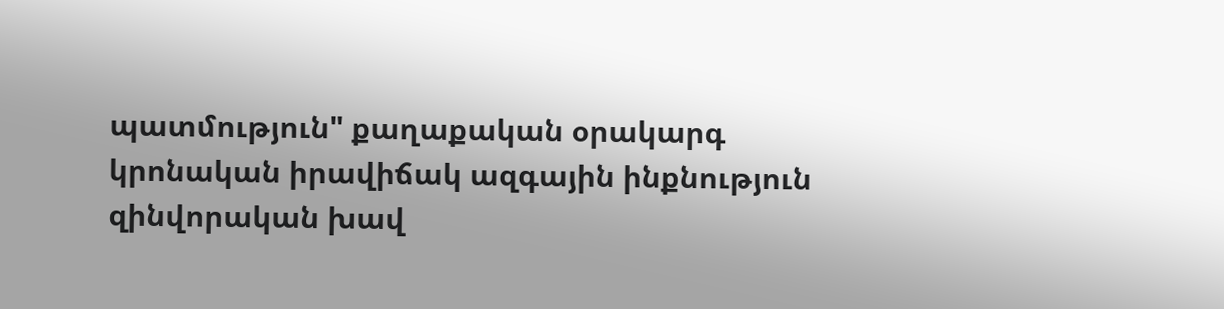պատմություն" քաղաքական օրակարգ կրոնական իրավիճակ ազգային ինքնություն զինվորական խավ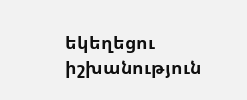եկեղեցու իշխանություն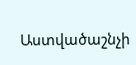Աստվածաշնչի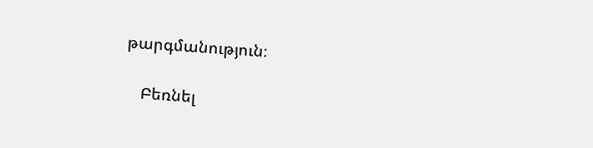թարգմանություն։

    Բեռնել